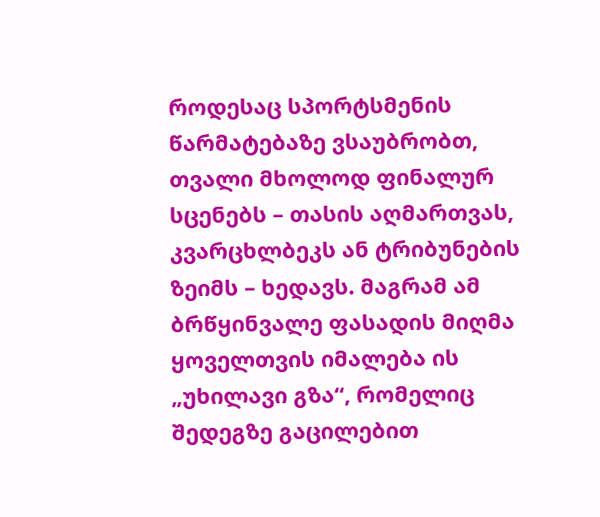როდესაც სპორტსმენის წარმატებაზე ვსაუბრობთ, თვალი მხოლოდ ფინალურ სცენებს – თასის აღმართვას, კვარცხლბეკს ან ტრიბუნების ზეიმს – ხედავს. მაგრამ ამ ბრწყინვალე ფასადის მიღმა ყოველთვის იმალება ის „უხილავი გზა“, რომელიც შედეგზე გაცილებით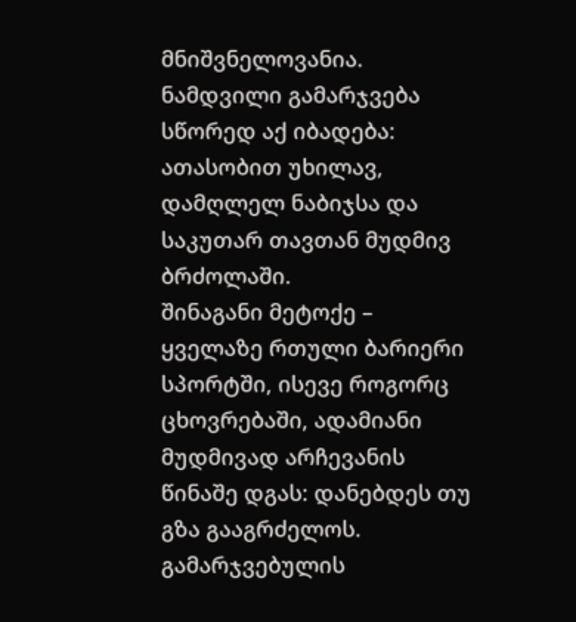მნიშვნელოვანია. ნამდვილი გამარჯვება სწორედ აქ იბადება: ათასობით უხილავ, დამღლელ ნაბიჯსა და საკუთარ თავთან მუდმივ ბრძოლაში.
შინაგანი მეტოქე – ყველაზე რთული ბარიერი
სპორტში, ისევე როგორც ცხოვრებაში, ადამიანი მუდმივად არჩევანის წინაშე დგას: დანებდეს თუ გზა გააგრძელოს. გამარჯვებულის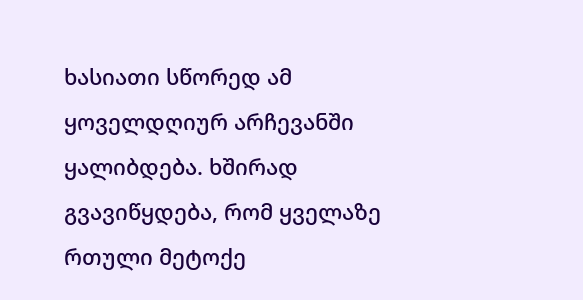ხასიათი სწორედ ამ ყოველდღიურ არჩევანში ყალიბდება. ხშირად გვავიწყდება, რომ ყველაზე რთული მეტოქე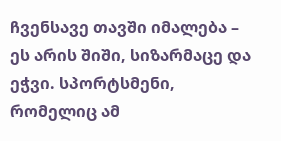ჩვენსავე თავში იმალება – ეს არის შიში, სიზარმაცე და ეჭვი. სპორტსმენი, რომელიც ამ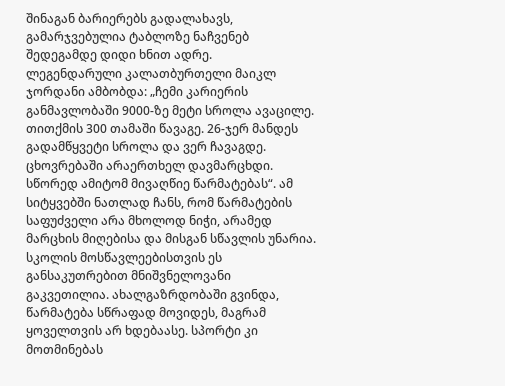შინაგან ბარიერებს გადალახავს, გამარჯვებულია ტაბლოზე ნაჩვენებ შედეგამდე დიდი ხნით ადრე.
ლეგენდარული კალათბურთელი მაიკლ ჯორდანი ამბობდა: „ჩემი კარიერის განმავლობაში 9000-ზე მეტი სროლა ავაცილე. თითქმის 300 თამაში წავაგე. 26-ჯერ მანდეს გადამწყვეტი სროლა და ვერ ჩავაგდე. ცხოვრებაში არაერთხელ დავმარცხდი. სწორედ ამიტომ მივაღწიე წარმატებას“. ამ სიტყვებში ნათლად ჩანს, რომ წარმატების საფუძველი არა მხოლოდ ნიჭი, არამედ მარცხის მიღებისა და მისგან სწავლის უნარია.
სკოლის მოსწავლეებისთვის ეს განსაკუთრებით მნიშვნელოვანი გაკვეთილია. ახალგაზრდობაში გვინდა, წარმატება სწრაფად მოვიდეს, მაგრამ ყოველთვის არ ხდებაასე. სპორტი კი მოთმინებას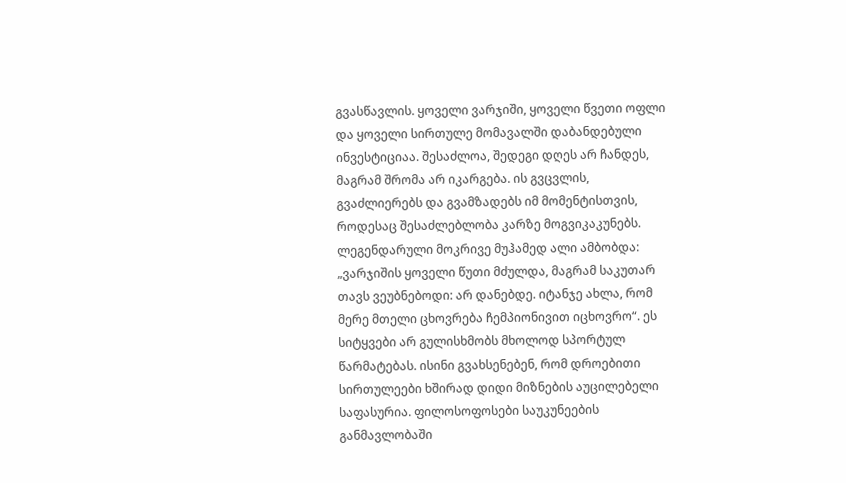გვასწავლის. ყოველი ვარჯიში, ყოველი წვეთი ოფლი და ყოველი სირთულე მომავალში დაბანდებული ინვესტიციაა. შესაძლოა, შედეგი დღეს არ ჩანდეს, მაგრამ შრომა არ იკარგება. ის გვცვლის, გვაძლიერებს და გვამზადებს იმ მომენტისთვის, როდესაც შესაძლებლობა კარზე მოგვიკაკუნებს.
ლეგენდარული მოკრივე მუჰამედ ალი ამბობდა: „ვარჯიშის ყოველი წუთი მძულდა, მაგრამ საკუთარ თავს ვეუბნებოდი: არ დანებდე. იტანჯე ახლა, რომ მერე მთელი ცხოვრება ჩემპიონივით იცხოვრო“. ეს სიტყვები არ გულისხმობს მხოლოდ სპორტულ წარმატებას. ისინი გვახსენებენ, რომ დროებითი სირთულეები ხშირად დიდი მიზნების აუცილებელი საფასურია. ფილოსოფოსები საუკუნეების განმავლობაში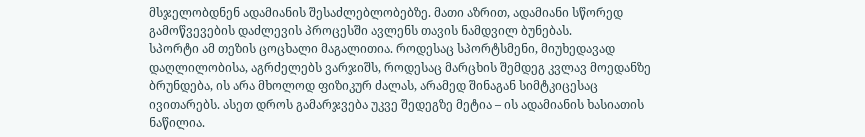მსჯელობდნენ ადამიანის შესაძლებლობებზე. მათი აზრით, ადამიანი სწორედ გამოწვევების დაძლევის პროცესში ავლენს თავის ნამდვილ ბუნებას.
სპორტი ამ თეზის ცოცხალი მაგალითია. როდესაც სპორტსმენი, მიუხედავად დაღლილობისა, აგრძელებს ვარჯიშს, როდესაც მარცხის შემდეგ კვლავ მოედანზე ბრუნდება, ის არა მხოლოდ ფიზიკურ ძალას, არამედ შინაგან სიმტკიცესაც ივითარებს. ასეთ დროს გამარჯვება უკვე შედეგზე მეტია – ის ადამიანის ხასიათის ნაწილია.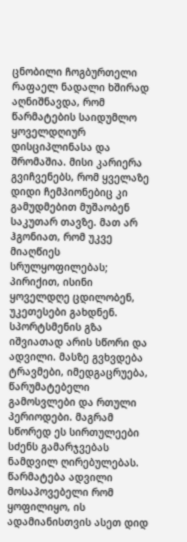ცნობილი ჩოგბურთელი რაფაელ ნადალი ხშირად აღნიშნავდა, რომ წარმატების საიდუმლო ყოველდღიურ დისციპლინასა და შრომაშია. მისი კარიერა გვიჩვენებს, რომ ყველაზე დიდი ჩემპიონებიც კი გამუდმებით მუშაობენ საკუთარ თავზე. მათ არ ჰგონიათ, რომ უკვე მიაღწიეს სრულყოფილებას; პირიქით, ისინი ყოველდღე ცდილობენ, უკეთესები გახდნენ. სპორტსმენის გზა იშვიათად არის სწორი და ადვილი. მასზე გვხვდება ტრავმები, იმედგაცრუება, წარუმატებელი გამოსვლები და რთული პერიოდები. მაგრამ სწორედ ეს სირთულეები სძენს გამარჯვებას ნამდვილ ღირებულებას. წარმატება ადვილი მოსაპოვებელი რომ ყოფილიყო, ის ადამიანისთვის ასეთ დიდ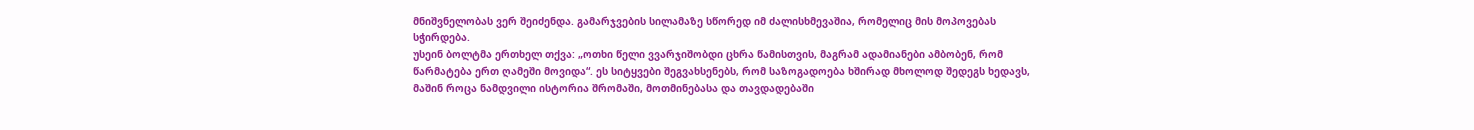მნიშვნელობას ვერ შეიძენდა. გამარჯვების სილამაზე სწორედ იმ ძალისხმევაშია, რომელიც მის მოპოვებას სჭირდება.
უსეინ ბოლტმა ერთხელ თქვა: „ოთხი წელი ვვარჯიშობდი ცხრა წამისთვის, მაგრამ ადამიანები ამბობენ, რომ წარმატება ერთ ღამეში მოვიდა“. ეს სიტყვები შეგვახსენებს, რომ საზოგადოება ხშირად მხოლოდ შედეგს ხედავს, მაშინ როცა ნამდვილი ისტორია შრომაში, მოთმინებასა და თავდადებაში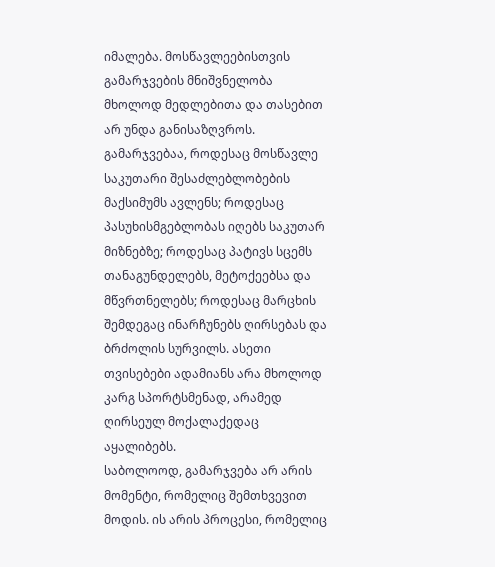იმალება. მოსწავლეებისთვის გამარჯვების მნიშვნელობა მხოლოდ მედლებითა და თასებით არ უნდა განისაზღვროს.
გამარჯვებაა, როდესაც მოსწავლე საკუთარი შესაძლებლობების მაქსიმუმს ავლენს; როდესაც პასუხისმგებლობას იღებს საკუთარ მიზნებზე; როდესაც პატივს სცემს თანაგუნდელებს, მეტოქეებსა და მწვრთნელებს; როდესაც მარცხის შემდეგაც ინარჩუნებს ღირსებას და ბრძოლის სურვილს. ასეთი თვისებები ადამიანს არა მხოლოდ კარგ სპორტსმენად, არამედ ღირსეულ მოქალაქედაც აყალიბებს.
საბოლოოდ, გამარჯვება არ არის მომენტი, რომელიც შემთხვევით მოდის. ის არის პროცესი, რომელიც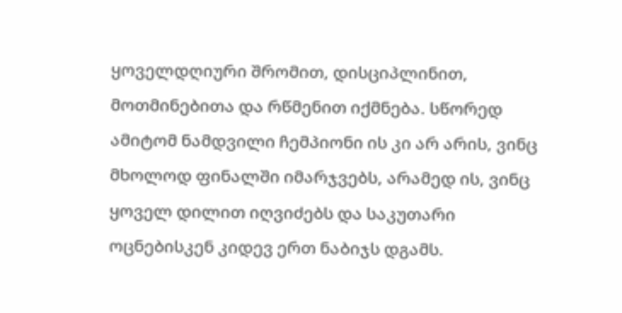ყოველდღიური შრომით, დისციპლინით, მოთმინებითა და რწმენით იქმნება. სწორედ ამიტომ ნამდვილი ჩემპიონი ის კი არ არის, ვინც მხოლოდ ფინალში იმარჯვებს, არამედ ის, ვინც ყოველ დილით იღვიძებს და საკუთარი ოცნებისკენ კიდევ ერთ ნაბიჯს დგამს.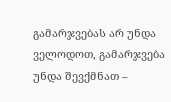გამარჯვებას არ უნდა ველოდოთ, გამარჯვება უნდა შევქმნათ –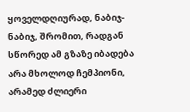ყოველდღიურად, ნაბიჯ-ნაბიჯ, შრომით, რადგან სწორედ ამ გზაზე იბადება არა მხოლოდ ჩემპიონი, არამედ ძლიერი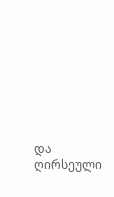და ღირსეული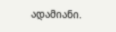ადამიანი.